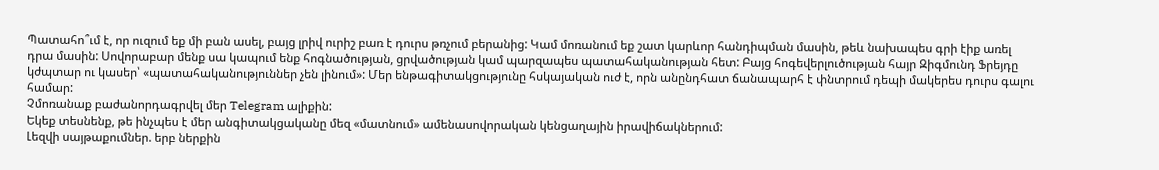Պատահո՞ւմ է, որ ուզում եք մի բան ասել, բայց լրիվ ուրիշ բառ է դուրս թռչում բերանից: Կամ մոռանում եք շատ կարևոր հանդիպման մասին, թեև նախապես գրի էիք առել դրա մասին: Սովորաբար մենք սա կապում ենք հոգնածության, ցրվածության կամ պարզապես պատահականության հետ: Բայց հոգեվերլուծության հայր Զիգմունդ Ֆրեյդը կժպտար ու կասեր՝ «պատահականություններ չեն լինում»: Մեր ենթագիտակցությունը հսկայական ուժ է, որն անընդհատ ճանապարհ է փնտրում դեպի մակերես դուրս գալու համար:
Չմոռանաք բաժանորդագրվել մեր Telegram ալիքին:
Եկեք տեսնենք, թե ինչպես է մեր անգիտակցականը մեզ «մատնում» ամենասովորական կենցաղային իրավիճակներում:
Լեզվի սայթաքումներ. երբ ներքին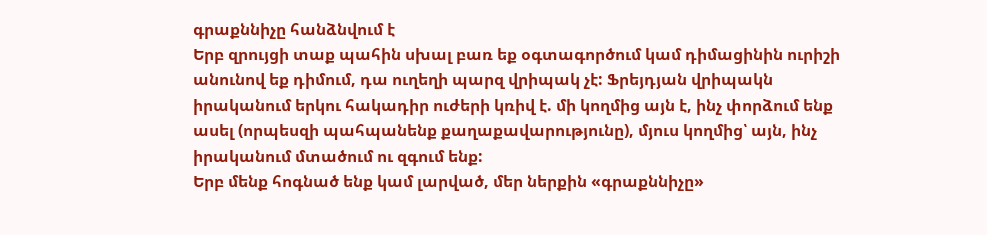գրաքննիչը հանձնվում է
Երբ զրույցի տաք պահին սխալ բառ եք օգտագործում կամ դիմացինին ուրիշի անունով եք դիմում, դա ուղեղի պարզ վրիպակ չէ: Ֆրեյդյան վրիպակն իրականում երկու հակադիր ուժերի կռիվ է. մի կողմից այն է, ինչ փորձում ենք ասել (որպեսզի պահպանենք քաղաքավարությունը), մյուս կողմից՝ այն, ինչ իրականում մտածում ու զգում ենք:
Երբ մենք հոգնած ենք կամ լարված, մեր ներքին «գրաքննիչը»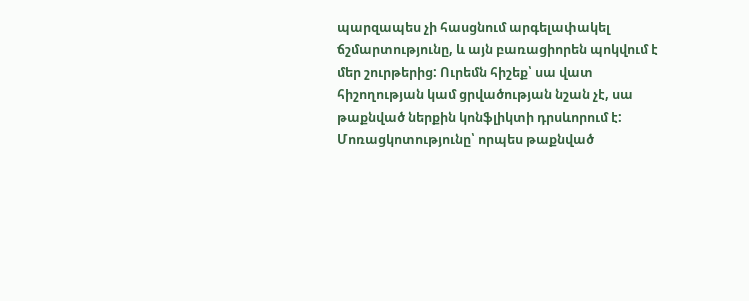պարզապես չի հասցնում արգելափակել ճշմարտությունը, և այն բառացիորեն պոկվում է մեր շուրթերից: Ուրեմն հիշեք՝ սա վատ հիշողության կամ ցրվածության նշան չէ, սա թաքնված ներքին կոնֆլիկտի դրսևորում է:
Մոռացկոտությունը՝ որպես թաքնված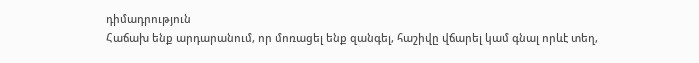դիմադրություն
Հաճախ ենք արդարանում, որ մոռացել ենք զանգել, հաշիվը վճարել կամ գնալ որևէ տեղ,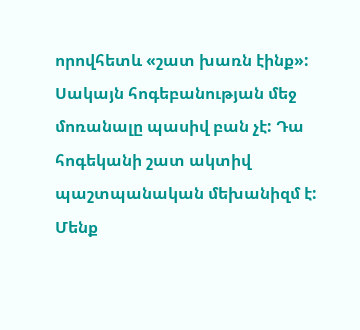որովհետև «շատ խառն էինք»: Սակայն հոգեբանության մեջ մոռանալը պասիվ բան չէ: Դա հոգեկանի շատ ակտիվ պաշտպանական մեխանիզմ է:
Մենք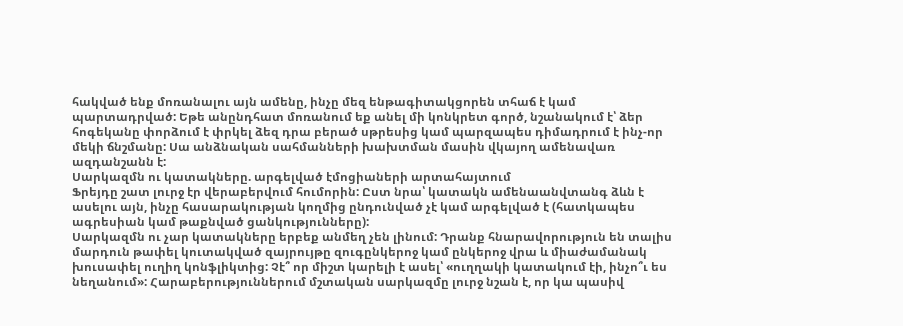հակված ենք մոռանալու այն ամենը, ինչը մեզ ենթագիտակցորեն տհաճ է կամ պարտադրված: Եթե անընդհատ մոռանում եք անել մի կոնկրետ գործ, նշանակում է՝ ձեր հոգեկանը փորձում է փրկել ձեզ դրա բերած սթրեսից կամ պարզապես դիմադրում է ինչ-որ մեկի ճնշմանը: Սա անձնական սահմանների խախտման մասին վկայող ամենավառ ազդանշանն է:
Սարկազմն ու կատակները. արգելված էմոցիաների արտահայտում
Ֆրեյդը շատ լուրջ էր վերաբերվում հումորին: Ըստ նրա՝ կատակն ամենաանվտանգ ձևն է ասելու այն, ինչը հասարակության կողմից ընդունված չէ կամ արգելված է (հատկապես ագրեսիան կամ թաքնված ցանկությունները):
Սարկազմն ու չար կատակները երբեք անմեղ չեն լինում: Դրանք հնարավորություն են տալիս մարդուն թափել կուտակված զայրույթը զուգընկերոջ կամ ընկերոջ վրա և միաժամանակ խուսափել ուղիղ կոնֆլիկտից: Չէ՞ որ միշտ կարելի է ասել՝ «ուղղակի կատակում էի, ինչո՞ւ ես նեղանում»: Հարաբերություններում մշտական սարկազմը լուրջ նշան է, որ կա պասիվ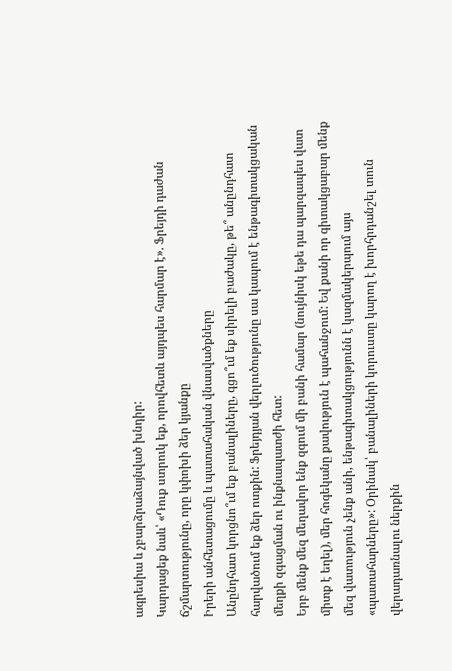ագրեսիա և չբարձրաձայնված խնդիր:
Կարդացեք նաև՝ «Դուք ստրուկ եք, որովհետև այդպես հարմար է». Ֆրեյդի դաժան ճշմարտությունը, որը կփոխի ձեր կյանքը
Իրերի անհետացումը և պատահական վնասվածքները
Անընդհատ կորցնո՞ւմ եք բանալիները, գցո՞ւմ եք սիրելի բաժակը, թե՞ անընդհատ հարվածում եք ձեր ոտքին: Ֆրեյդյան վերլուծությունը սա կապում է ենթագիտակցական մեղքի զգացման ու ինքնապատժի հետ:
Երբ մենք մեզ մեղավոր ենք զգում մի բանի համար (նույնիսկ եթե դա պարզապես վատ միտք է եղել), մեր հոգեկանը քավություն է պահանջում: Եվ քանի որ գիտակցաբար մենք մեզ վատություն չենք անի, ենթագիտակցությունն է կազմակերպում այս «պատահարները»: Օրինակ՝ բանալիների կորուստը կարող է խորհրդանշել տուն վերադառնալու ներքին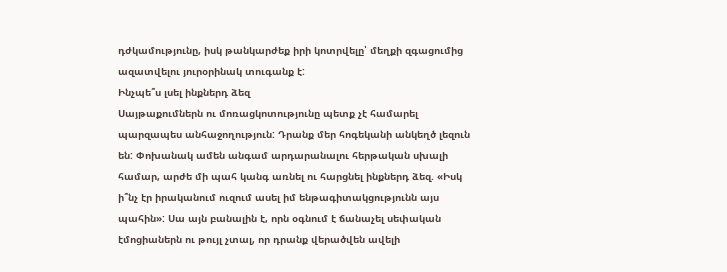դժկամությունը, իսկ թանկարժեք իրի կոտրվելը՝ մեղքի զգացումից ազատվելու յուրօրինակ տուգանք է:
Ինչպե՞ս լսել ինքներդ ձեզ
Սայթաքումներն ու մոռացկոտությունը պետք չէ համարել պարզապես անհաջողություն: Դրանք մեր հոգեկանի անկեղծ լեզուն են: Փոխանակ ամեն անգամ արդարանալու հերթական սխալի համար, արժե մի պահ կանգ առնել ու հարցնել ինքներդ ձեզ. «Իսկ ի՞նչ էր իրականում ուզում ասել իմ ենթագիտակցությունն այս պահին»: Սա այն բանալին է, որն օգնում է ճանաչել սեփական էմոցիաներն ու թույլ չտալ, որ դրանք վերածվեն ավելի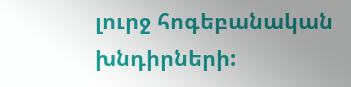լուրջ հոգեբանական խնդիրների: